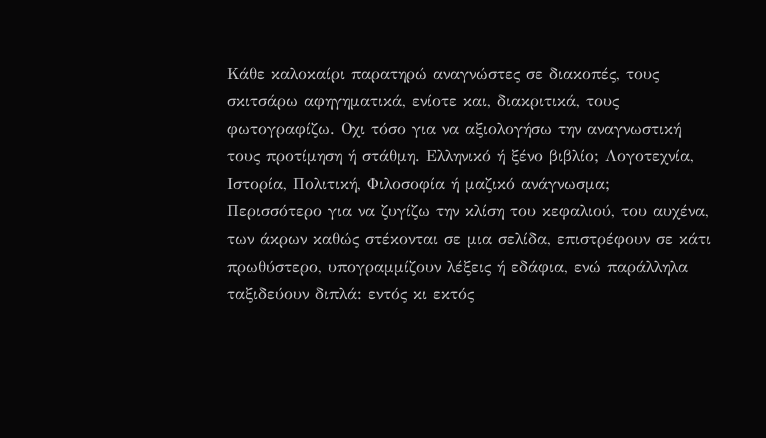Κάθε καλοκαίρι παρατηρώ αναγνώστες σε διακοπές, τους σκιτσάρω αφηγηματικά, ενίοτε και, διακριτικά, τους φωτογραφίζω. Οχι τόσο για να αξιολογήσω την αναγνωστική τους προτίμηση ή στάθμη. Ελληνικό ή ξένο βιβλίο; Λογοτεχνία, Ιστορία, Πολιτική, Φιλοσοφία ή μαζικό ανάγνωσμα;
Περισσότερο για να ζυγίζω την κλίση του κεφαλιού, του αυχένα, των άκρων καθώς στέκονται σε μια σελίδα, επιστρέφουν σε κάτι πρωθύστερο, υπογραμμίζουν λέξεις ή εδάφια, ενώ παράλληλα ταξιδεύουν διπλά: εντός κι εκτός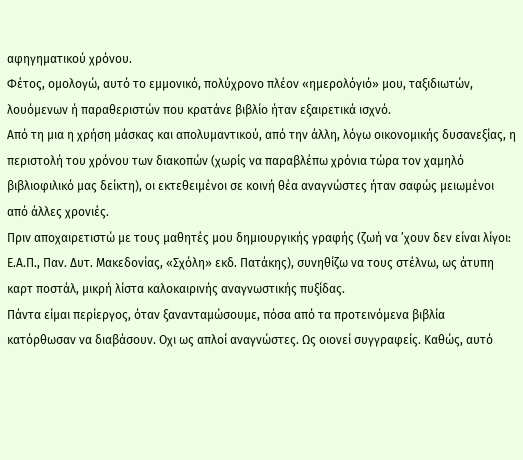αφηγηματικού χρόνου.
Φέτος, ομολογώ, αυτό το εμμονικό, πολύχρονο πλέον «ημερολόγιό» μου, ταξιδιωτών, λουόμενων ή παραθεριστών που κρατάνε βιβλίο ήταν εξαιρετικά ισχνό.
Από τη μια η χρήση μάσκας και απολυμαντικού, από την άλλη, λόγω οικονομικής δυσανεξίας, η περιστολή του χρόνου των διακοπών (χωρίς να παραβλέπω χρόνια τώρα τον χαμηλό βιβλιοφιλικό μας δείκτη), οι εκτεθειμένοι σε κοινή θέα αναγνώστες ήταν σαφώς μειωμένοι από άλλες χρονιές.
Πριν αποχαιρετιστώ με τους μαθητές μου δημιουργικής γραφής (ζωή να ’χουν δεν είναι λίγοι: Ε.Α.Π., Παν. Δυτ. Μακεδονίας, «Σχόλη» εκδ. Πατάκης), συνηθίζω να τους στέλνω, ως άτυπη καρτ ποστάλ, μικρή λίστα καλοκαιρινής αναγνωστικής πυξίδας.
Πάντα είμαι περίεργος, όταν ξανανταμώσουμε, πόσα από τα προτεινόμενα βιβλία κατόρθωσαν να διαβάσουν. Οχι ως απλοί αναγνώστες. Ως οιονεί συγγραφείς. Καθώς, αυτό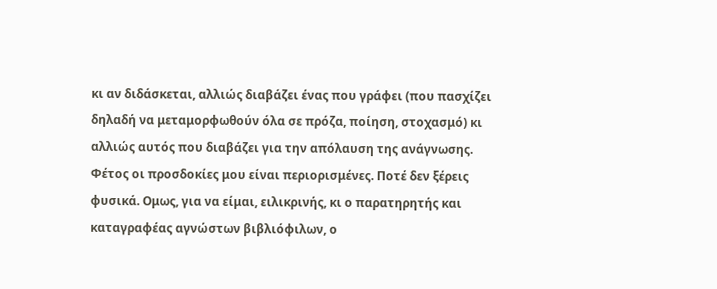κι αν διδάσκεται, αλλιώς διαβάζει ένας που γράφει (που πασχίζει δηλαδή να μεταμορφωθούν όλα σε πρόζα, ποίηση, στοχασμό) κι αλλιώς αυτός που διαβάζει για την απόλαυση της ανάγνωσης.
Φέτος οι προσδοκίες μου είναι περιορισμένες. Ποτέ δεν ξέρεις φυσικά. Ομως, για να είμαι, ειλικρινής, κι ο παρατηρητής και καταγραφέας αγνώστων βιβλιόφιλων, ο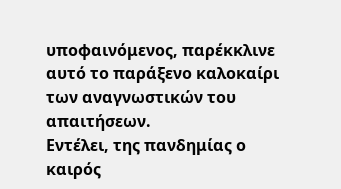υποφαινόμενος, παρέκκλινε αυτό το παράξενο καλοκαίρι των αναγνωστικών του απαιτήσεων.
Εντέλει, της πανδημίας ο καιρός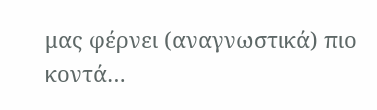μας φέρνει (αναγνωστικά) πιο κοντά…